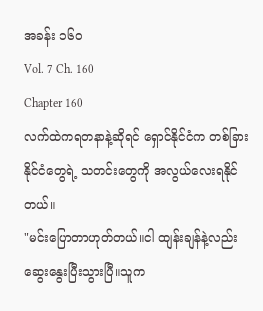အခန်း ၁၆၀
Vol. 7 Ch. 160
Chapter 160
လက်ထဲကရတနာနဲ့ဆိုရင် ရှောင်နိုင်ငံက တစ်ခြားနိုင်ငံတွေရဲ့ သတင်းတွေကို အလွယ်လေးရနိုင်တယ်။
"မင်းပြောတာဟုတ်တယ်။ငါ ထျန်းချန်နဲ့လည်း ဆွေးနွေးပြီးသွားပြီ။သူက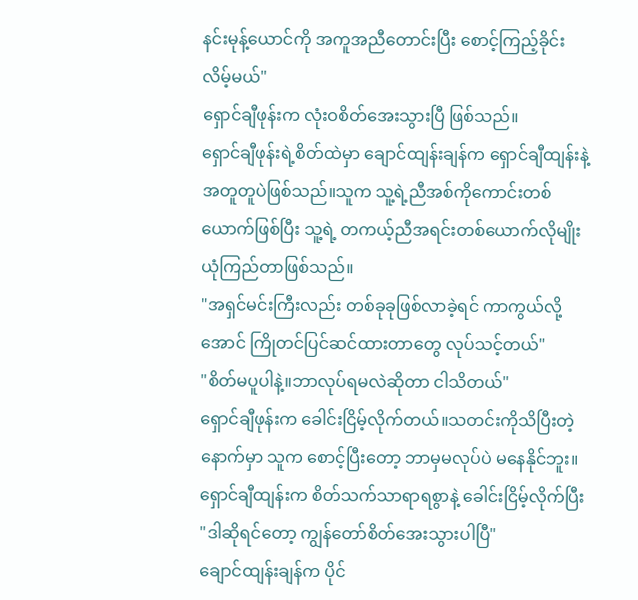နင်းမုန့်ယောင်ကို အကူအညီတောင်းပြီး စောင့်ကြည့်ခိုင်းလိမ့်မယ်"
ရှောင်ချီဖုန်းက လုံးဝစိတ်အေးသွားပြီ ဖြစ်သည်။
ရှောင်ချီဖုန်းရဲ့စိတ်ထဲမှာ ချောင်ထျန်းချန်က ရှောင်ချီထျန်းနဲ့ အတူတူပဲဖြစ်သည်။သူက သူ့ရဲ့ညီအစ်ကိုကောင်းတစ်ယောက်ဖြစ်ပြီး သူ့ရဲ့ တကယ့်ညီအရင်းတစ်ယောက်လိုမျိုး ယုံကြည်တာဖြစ်သည်။
"အရှင်မင်းကြီးလည်း တစ်ခုခုဖြစ်လာခဲ့ရင် ကာကွယ်လို့အောင် ကြိုတင်ပြင်ဆင်ထားတာတွေ လုပ်သင့်တယ်"
"စိတ်မပူပါနဲ့။ဘာလုပ်ရမလဲဆိုတာ ငါသိတယ်"
ရှောင်ချီဖုန်းက ခေါင်းငြိမ့်လိုက်တယ်။သတင်းကိုသိပြီးတဲ့နောက်မှာ သူက စောင့်ပြီးတော့ ဘာမှမလုပ်ပဲ မနေနိုင်ဘူး။
ရှောင်ချီထျန်းက စိတ်သက်သာရာရစွာနဲ့ ခေါင်းငြိမ့်လိုက်ပြီး
"ဒါဆိုရင်တော့ ကျွန်တော်စိတ်အေးသွားပါပြီ"
ချောင်ထျန်းချန်က ပိုင်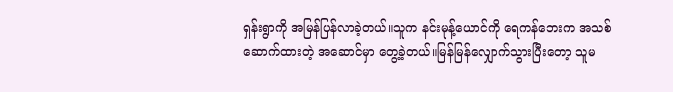ရှန်းရွာကို အမြန်ပြန်လာခဲ့တယ်။သူက နင်းမုန့်ယောင်ကို ရေကန်ဘေးက အသစ်ဆောက်ထားတဲ့ အဆောင်မှာ တွေ့ခဲ့တယ်။မြန်မြန်လျှောက်သွားပြီးတော့ သူမ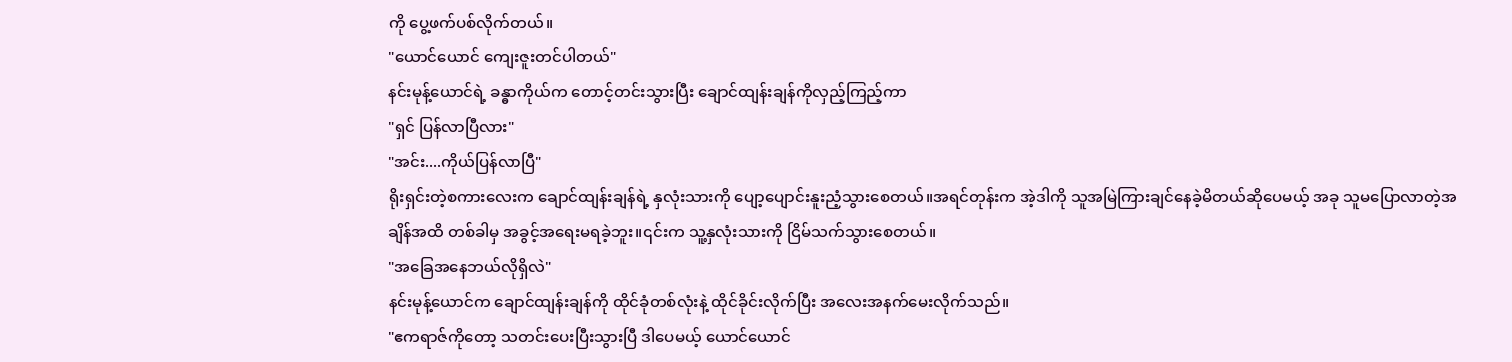ကို ပွေ့ဖက်ပစ်လိုက်တယ်။
"ယောင်ယောင် ကျေးဇူးတင်ပါတယ်"
နင်းမုန့်ယောင်ရဲ့ ခန္ဓာကိုယ်က တောင့်တင်းသွားပြီး ချောင်ထျန်းချန်ကိုလှည့်ကြည့်ကာ
"ရှင် ပြန်လာပြီလား"
"အင်း....ကိုယ်ပြန်လာပြီ"
ရိုးရှင်းတဲ့စကားလေးက ချောင်ထျန်းချန်ရဲ့ နှလုံးသားကို ပျော့ပျောင်းနူးညံ့သွားစေတယ်။အရင်တုန်းက အဲ့ဒါကို သူအမြဲကြားချင်နေခဲ့မိတယ်ဆိုပေမယ့် အခု သူမပြောလာတဲ့အချိန်အထိ တစ်ခါမှ အခွင့်အရေးမရခဲ့ဘူး။၎င်းက သူ့နှလုံးသားကို ငြိမ်သက်သွားစေတယ်။
"အခြေအနေဘယ်လိုရှိလဲ"
နင်းမုန့်ယောင်က ချောင်ထျန်းချန်ကို ထိုင်ခုံတစ်လုံးနဲ့ ထိုင်ခိုင်းလိုက်ပြီး အလေးအနက်မေးလိုက်သည်။
"ဧကရာဇ်ကိုတော့ သတင်းပေးပြီးသွားပြီ ဒါပေမယ့် ယောင်ယောင်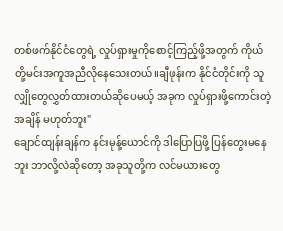တစ်ဖက်နိုင်ငံတွေရဲ့ လှုပ်ရှားမှုကိုစောင့်ကြည့်ဖို့အတွက် ကိုယ်တို့မင်းအကူအညီလိုနေသေးတယ်။ချီဖုန်းက နိုင်ငံတိုင်းကို သူလျှိုတွေလွှတ်ထားတယ်ဆိုပေမယ့် အခုက လှုပ်ရှားဖို့ကောင်းတဲ့အချိန် မဟုတ်ဘူး"
ချောင်ထျန်းချန်က နင်းမုန့်ယောင်ကို ဒါပြောပြဖို့ ပြန်တွေးမနေဘူး ဘာလို့လဲဆိုတော့ အခုသူတို့က လင်မယားတွေ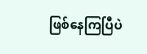ဖြစ်နေကြပြီပဲ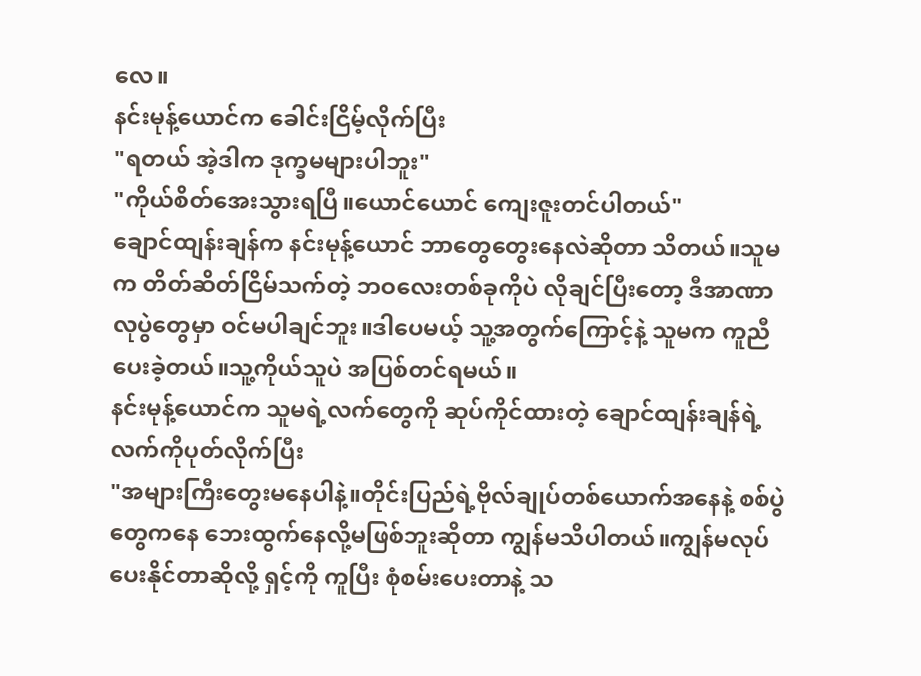လေ။
နင်းမုန့်ယောင်က ခေါင်းငြိမ့်လိုက်ပြီး
"ရတယ် အဲ့ဒါက ဒုက္ခမများပါဘူး"
"ကိုယ်စိတ်အေးသွားရပြီ။ယောင်ယောင် ကျေးဇူးတင်ပါတယ်"
ချောင်ထျန်းချန်က နင်းမုန့်ယောင် ဘာတွေတွေးနေလဲဆိုတာ သိတယ်။သူမက တိတ်ဆိတ်ငြိမ်သက်တဲ့ ဘဝလေးတစ်ခုကိုပဲ လိုချင်ပြီးတော့ ဒီအာဏာလုပွဲတွေမှာ ဝင်မပါချင်ဘူး။ဒါပေမယ့် သူ့အတွက်ကြောင့်နဲ့ သူမက ကူညီပေးခဲ့တယ်။သူ့ကိုယ်သူပဲ အပြစ်တင်ရမယ်။
နင်းမုန့်ယောင်က သူမရဲ့လက်တွေကို ဆုပ်ကိုင်ထားတဲ့ ချောင်ထျန်းချန်ရဲ့ လက်ကိုပုတ်လိုက်ပြီး
"အများကြီးတွေးမနေပါနဲ့။တိုင်းပြည်ရဲ့ဗိုလ်ချုပ်တစ်ယောက်အနေနဲ့ စစ်ပွဲတွေကနေ ဘေးထွက်နေလို့မဖြစ်ဘူးဆိုတာ ကျွန်မသိပါတယ်။ကျွန်မလုပ်ပေးနိုင်တာဆိုလို့ ရှင့်ကို ကူပြီး စုံစမ်းပေးတာနဲ့ သ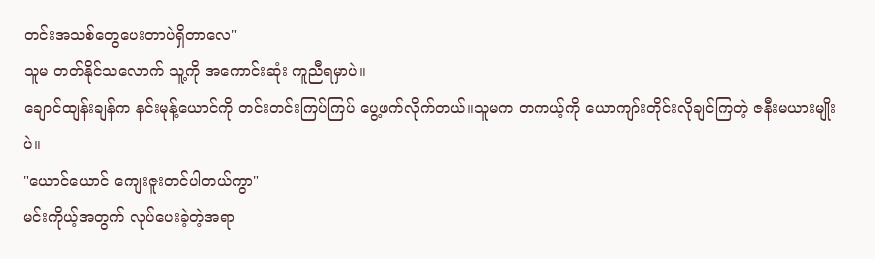တင်းအသစ်တွေပေးတာပဲရှိတာလေ"
သူမ တတ်နိုင်သလောက် သူ့ကို အကောင်းဆုံး ကူညီရမှာပဲ။
ချောင်ထျန်းချန်က နင်းမုန့်ယောင်ကို တင်းတင်းကြပ်ကြပ် ပွေ့ဖက်လိုက်တယ်။သူမက တကယ့်ကို ယောကျာ်းတိုင်းလိုချင်ကြတဲ့ ဇနီးမယားမျိုးပဲ။
"ယောင်ယောင် ကျေးဇူးတင်ပါတယ်ကွာ"
မင်းကိုယ့်အတွက် လုပ်ပေးခဲ့တဲ့အရာ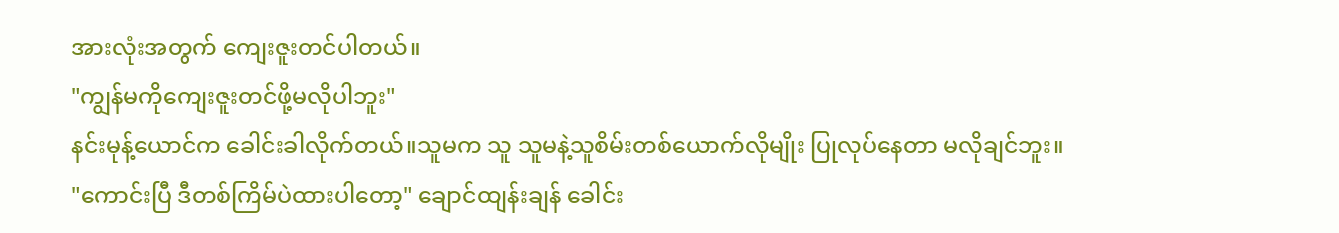အားလုံးအတွက် ကျေးဇူးတင်ပါတယ်။
"ကျွန်မကိုကျေးဇူးတင်ဖို့မလိုပါဘူး"
နင်းမုန့်ယောင်က ခေါင်းခါလိုက်တယ်။သူမက သူ သူမနဲ့သူစိမ်းတစ်ယောက်လိုမျိုး ပြုလုပ်နေတာ မလိုချင်ဘူး။
"ကောင်းပြီ ဒီတစ်ကြိမ်ပဲထားပါတော့" ချောင်ထျန်းချန် ခေါင်း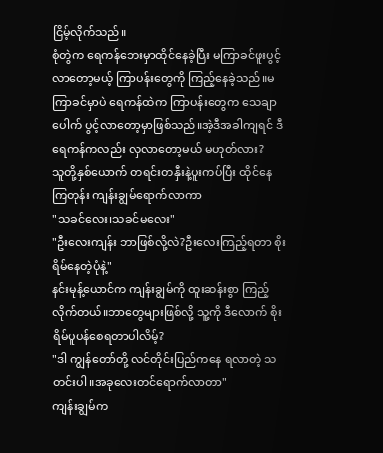ငြိမ့်လိုက်သည်။
စုံတွဲက ရေကန်ဘေးမှာထိုင်နေခဲ့ပြီး မကြာခင်ဖူးပွင့်လာတော့မယ့် ကြာပန်းတွေကို ကြည့်နေခဲ့သည်။မကြာခင်မှာပဲ ရေကန်ထဲက ကြာပန်းတွေက သေချာပေါက် ပွင့်လာတော့မှာဖြစ်သည်။အဲ့ဒီအခါကျရင် ဒီရေကန်ကလည်း လှလာတော့မယ် မဟုတ်လား?
သူတို့နှစ်ယောက် တရင်းတနှီးနဲ့ပူးကပ်ပြီး ထိုင်နေကြတုန်း ကျန်းချွမ်ရောက်လာကာ
"သခင်လေး၊သခင်မလေး"
"ဦးလေးကျန်း ဘာဖြစ်လို့လဲ?ဦးလေးကြည့်ရတာ စိုးရိမ်နေတဲ့ပုံနဲ့"
နင်းမုန့်ယောင်က ကျန်းချွမ်ကို ထူးဆန်းစွာ ကြည့်လိုက်တယ်။ဘာတွေများဖြစ်လို့ သူ့ကို ဒီလောက် စိုးရိမ်ပူပန်စေရတာပါလိမ့်?
"ဒါ ကျွန်တော်တို့ လင်တိုင်းပြည်ကနေ ရလာတဲ့ သတင်းပါ။အခုလေးတင်ရောက်လာတာ"
ကျန်းချွမ်က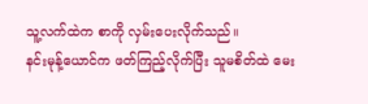သူ့လက်ထဲက စာကို လှမ်းပေးလိုက်သည်။
နင်းမုန့်ယောင်က ဖတ်ကြည့်လိုက်ပြီး သူမစိတ်ထဲ မေး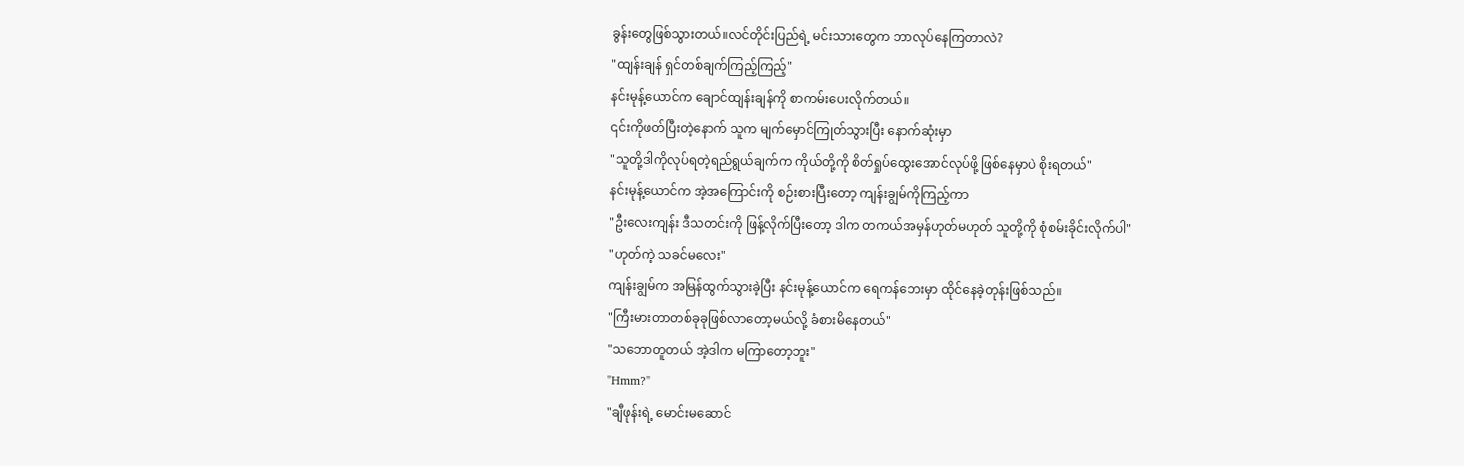ခွန်းတွေဖြစ်သွားတယ်။လင်တိုင်းပြည်ရဲ့ မင်းသားတွေက ဘာလုပ်နေကြတာလဲ?
"ထျန်းချန် ရှင်တစ်ချက်ကြည့်ကြည့်"
နင်းမုန့်ယောင်က ချောင်ထျန်းချန်ကို စာကမ်းပေးလိုက်တယ်။
၎င်းကိုဖတ်ပြီးတဲ့နောက် သူက မျက်မှောင်ကြုတ်သွားပြီး နောက်ဆုံးမှာ
"သူတို့ဒါကိုလုပ်ရတဲ့ရည်ရွယ်ချက်က ကိုယ်တို့ကို စိတ်ရှုပ်ထွေးအောင်လုပ်ဖို့ ဖြစ်နေမှာပဲ စိုးရတယ်"
နင်းမုန့်ယောင်က အဲ့အကြောင်းကို စဉ်းစားပြီးတော့ ကျန်းချွမ်ကိုကြည့်ကာ
"ဦးလေးကျန်း ဒီသတင်းကို ဖြန့်လိုက်ပြီးတော့ ဒါက တကယ်အမှန်ဟုတ်မဟုတ် သူတို့ကို စုံစမ်းခိုင်းလိုက်ပါ"
"ဟုတ်ကဲ့ သခင်မလေး"
ကျန်းချွမ်က အမြန်ထွက်သွားခဲ့ပြီး နင်းမုန့်ယောင်က ရေကန်ဘေးမှာ ထိုင်နေခဲ့တုန်းဖြစ်သည်။
"ကြီးမားတာတစ်ခုခုဖြစ်လာတော့မယ်လို့ ခံစားမိနေတယ်"
"သဘောတူတယ် အဲ့ဒါက မကြာတော့ဘူး"
"Hmm?"
"ချီဖုန်းရဲ့ မောင်းမဆောင်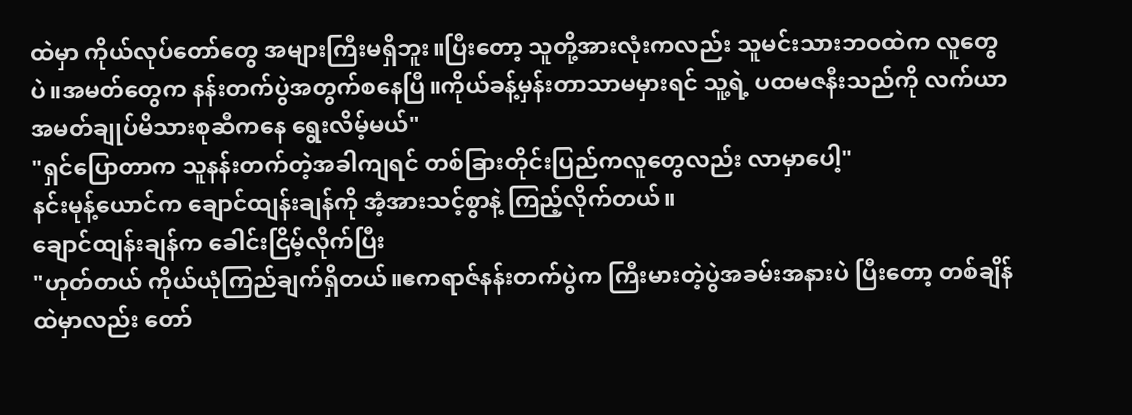ထဲမှာ ကိုယ်လုပ်တော်တွေ အများကြီးမရှိဘူး။ပြီးတော့ သူတို့အားလုံးကလည်း သူမင်းသားဘဝထဲက လူတွေပဲ။အမတ်တွေက နန်းတက်ပွဲအတွက်စနေပြီ။ကိုယ်ခန့်မှန်းတာသာမမှားရင် သူ့ရဲ့ ပထမဇနီးသည်ကို လက်ယာအမတ်ချုပ်မိသားစုဆီကနေ ရွေးလိမ့်မယ်"
"ရှင်ပြောတာက သူနန်းတက်တဲ့အခါကျရင် တစ်ခြားတိုင်းပြည်ကလူတွေလည်း လာမှာပေါ့"
နင်းမုန့်ယောင်က ချောင်ထျန်းချန်ကို အံ့အားသင့်စွာနဲ့ ကြည့်လိုက်တယ်။
ချောင်ထျန်းချန်က ခေါင်းငြိမ့်လိုက်ပြီး
"ဟုတ်တယ် ကိုယ်ယုံကြည်ချက်ရှိတယ်။ဧကရာဇ်နန်းတက်ပွဲက ကြီးမားတဲ့ပွဲအခမ်းအနားပဲ ပြီးတော့ တစ်ချိန်ထဲမှာလည်း တော်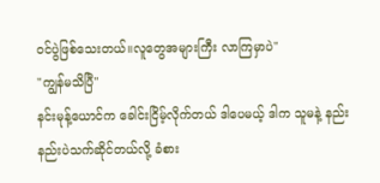ဝင်ပွဲဖြစ်သေးတယ်။လူတွေအများကြီး လာကြမှာပဲ"
"ကျွန်မသိပြီ"
နင်းမုန့်ယောင်က ခေါင်းငြိမ့်လိုက်တယ် ဒါပေမယ့် ဒါက သူမနဲ့ နည်းနည်းပဲသက်ဆိုင်တယ်လို့ ခံစား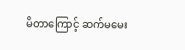မိတာကြောင့် ဆက်မမေး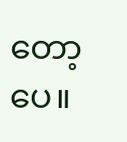တော့ပေ။